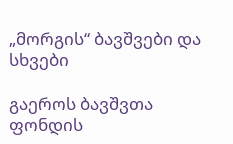„მორგის“ ბავშვები და სხვები

გაეროს ბავშვთა ფონდის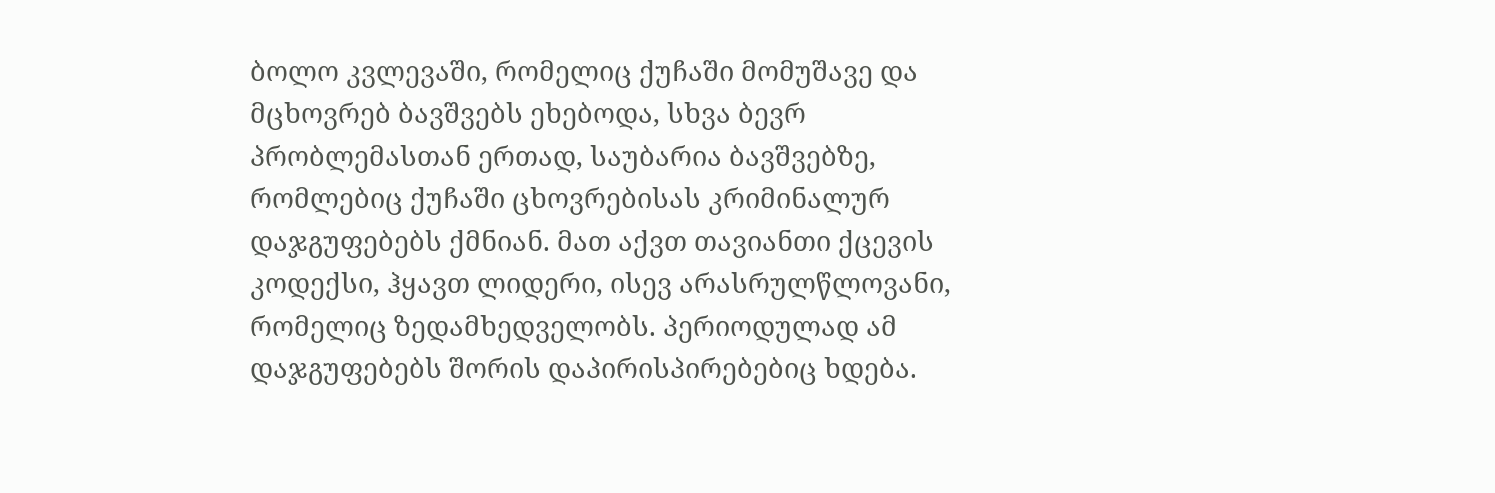ბოლო კვლევაში, რომელიც ქუჩაში მომუშავე და მცხოვრებ ბავშვებს ეხებოდა, სხვა ბევრ პრობლემასთან ერთად, საუბარია ბავშვებზე, რომლებიც ქუჩაში ცხოვრებისას კრიმინალურ დაჯგუფებებს ქმნიან. მათ აქვთ თავიანთი ქცევის კოდექსი, ჰყავთ ლიდერი, ისევ არასრულწლოვანი, რომელიც ზედამხედველობს. პერიოდულად ამ დაჯგუფებებს შორის დაპირისპირებებიც ხდება.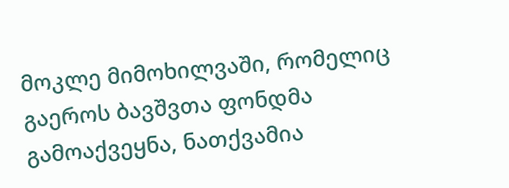მოკლე მიმოხილვაში, რომელიც გაეროს ბავშვთა ფონდმა გამოაქვეყნა, ნათქვამია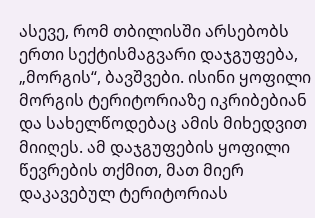ასევე, რომ თბილისში არსებობს ერთი სექტისმაგვარი დაჯგუფება, „მორგის“, ბავშვები. ისინი ყოფილი მორგის ტერიტორიაზე იკრიბებიან და სახელწოდებაც ამის მიხედვით მიიღეს. ამ დაჯგუფების ყოფილი წევრების თქმით, მათ მიერ დაკავებულ ტერიტორიას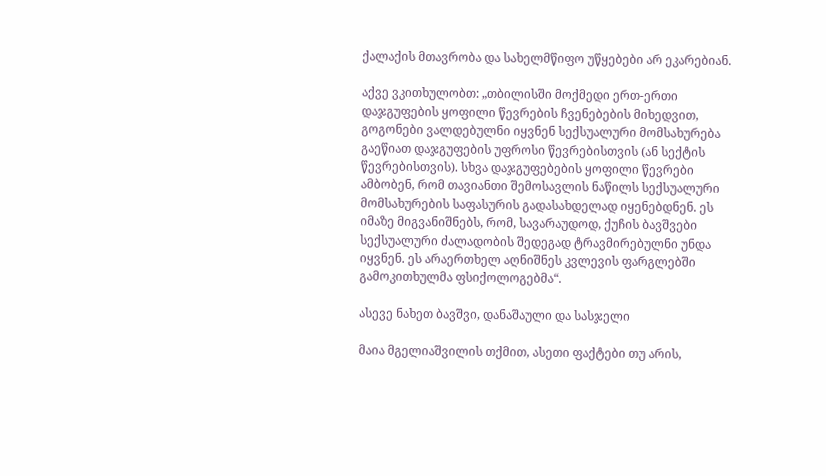ქალაქის მთავრობა და სახელმწიფო უწყებები არ ეკარებიან.

აქვე ვკითხულობთ: „თბილისში მოქმედი ერთ-ერთი დაჯგუფების ყოფილი წევრების ჩვენებების მიხედვით, გოგონები ვალდებულნი იყვნენ სექსუალური მომსახურება გაეწიათ დაჯგუფების უფროსი წევრებისთვის (ან სექტის წევრებისთვის). სხვა დაჯგუფებების ყოფილი წევრები ამბობენ, რომ თავიანთი შემოსავლის ნაწილს სექსუალური მომსახურების საფასურის გადასახდელად იყენებდნენ. ეს იმაზე მიგვანიშნებს, რომ, სავარაუდოდ, ქუჩის ბავშვები სექსუალური ძალადობის შედეგად ტრავმირებულნი უნდა იყვნენ. ეს არაერთხელ აღნიშნეს კვლევის ფარგლებში გამოკითხულმა ფსიქოლოგებმა“.

ასევე ნახეთ ბავშვი, დანაშაული და სასჯელი

მაია მგელიაშვილის თქმით, ასეთი ფაქტები თუ არის,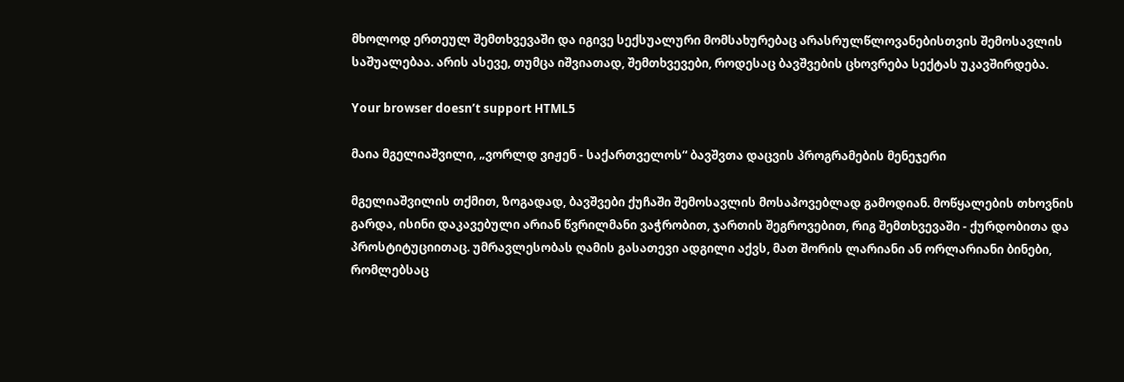მხოლოდ ერთეულ შემთხვევაში და იგივე სექსუალური მომსახურებაც არასრულწლოვანებისთვის შემოსავლის საშუალებაა. არის ასევე, თუმცა იშვიათად, შემთხვევები, როდესაც ბავშვების ცხოვრება სექტას უკავშირდება.

Your browser doesn’t support HTML5

მაია მგელიაშვილი, „ვორლდ ვიჟენ - საქართველოს“ ბავშვთა დაცვის პროგრამების მენეჯერი

მგელიაშვილის თქმით, ზოგადად, ბავშვები ქუჩაში შემოსავლის მოსაპოვებლად გამოდიან. მოწყალების თხოვნის გარდა, ისინი დაკავებული არიან წვრილმანი ვაჭრობით, ჯართის შეგროვებით, რიგ შემთხვევაში - ქურდობითა და პროსტიტუციითაც. უმრავლესობას ღამის გასათევი ადგილი აქვს, მათ შორის ლარიანი ან ორლარიანი ბინები, რომლებსაც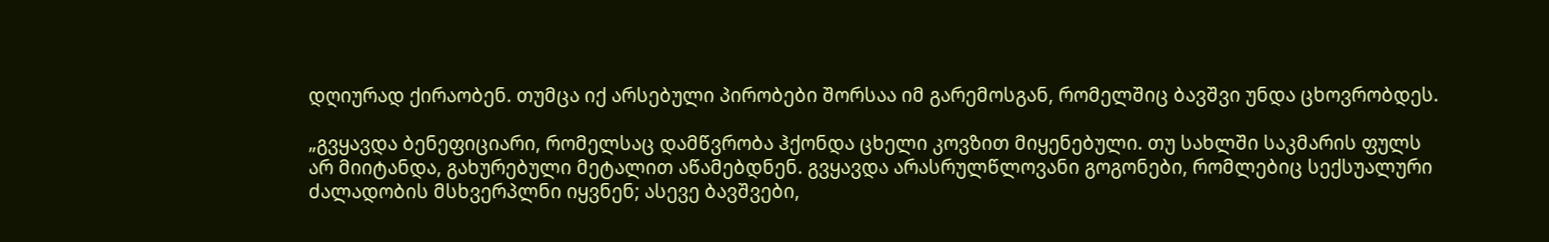დღიურად ქირაობენ. თუმცა იქ არსებული პირობები შორსაა იმ გარემოსგან, რომელშიც ბავშვი უნდა ცხოვრობდეს.

„გვყავდა ბენეფიციარი, რომელსაც დამწვრობა ჰქონდა ცხელი კოვზით მიყენებული. თუ სახლში საკმარის ფულს არ მიიტანდა, გახურებული მეტალით აწამებდნენ. გვყავდა არასრულწლოვანი გოგონები, რომლებიც სექსუალური ძალადობის მსხვერპლნი იყვნენ; ასევე ბავშვები,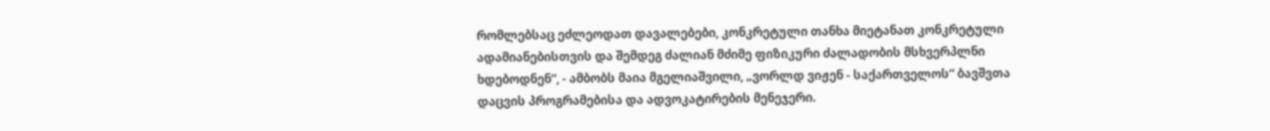რომლებსაც ეძლეოდათ დავალებები, კონკრეტული თანხა მიეტანათ კონკრეტული ადამიანებისთვის და შემდეგ ძალიან მძიმე ფიზიკური ძალადობის მსხვერპლნი ხდებოდნენ“, - ამბობს მაია მგელიაშვილი, „ვორლდ ვიჟენ - საქართველოს“ ბავშვთა დაცვის პროგრამებისა და ადვოკატირების მენეჯერი.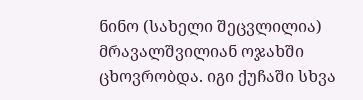ნინო (სახელი შეცვლილია) მრავალშვილიან ოჯახში ცხოვრობდა. იგი ქუჩაში სხვა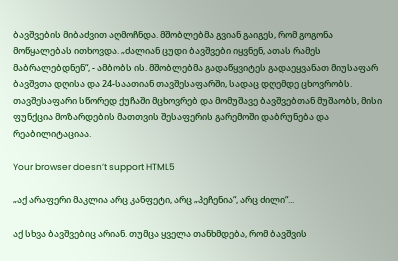ბავშვების მიბაძვით აღმოჩნდა. მშობლებმა გვიან გაიგეს, რომ გოგონა მოწყალებას ითხოვდა. „ძალიან ცუდი ბავშვები იყვნენ, ათას რამეს მაბრალებდნენ“, - ამბობს ის. მშობლებმა გადაწყვიტეს გადაეყვანათ მიუსაფარ ბავშვთა დღისა და 24-საათიან თავშესაფარში, სადაც დღემდე ცხოვრობს. თავშესაფარი სწორედ ქუჩაში მცხოვრებ და მომუშავე ბავშვებთან მუშაობს, მისი ფუნქცია მოზარდების მათთვის შესაფერის გარემოში დაბრუნება და რეაბილიტაციაა.

Your browser doesn’t support HTML5

„აქ არაფერი მაკლია არც კანფეტი, არც „პეჩენია“, არც ძილი“...

აქ სხვა ბავშვებიც არიან. თუმცა ყველა თანხმდება, რომ ბავშვის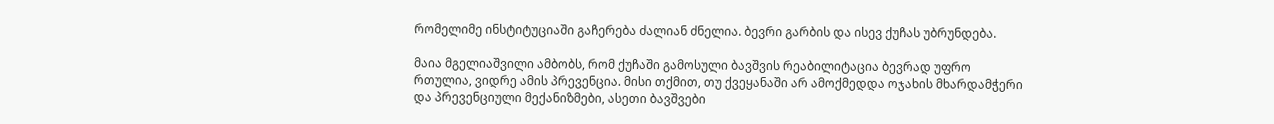რომელიმე ინსტიტუციაში გაჩერება ძალიან ძნელია. ბევრი გარბის და ისევ ქუჩას უბრუნდება.

მაია მგელიაშვილი ამბობს, რომ ქუჩაში გამოსული ბავშვის რეაბილიტაცია ბევრად უფრო რთულია, ვიდრე ამის პრევენცია. მისი თქმით, თუ ქვეყანაში არ ამოქმედდა ოჯახის მხარდამჭერი და პრევენციული მექანიზმები, ასეთი ბავშვები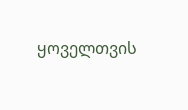ყოველთვის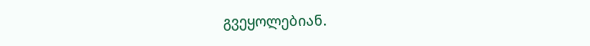გვეყოლებიან.